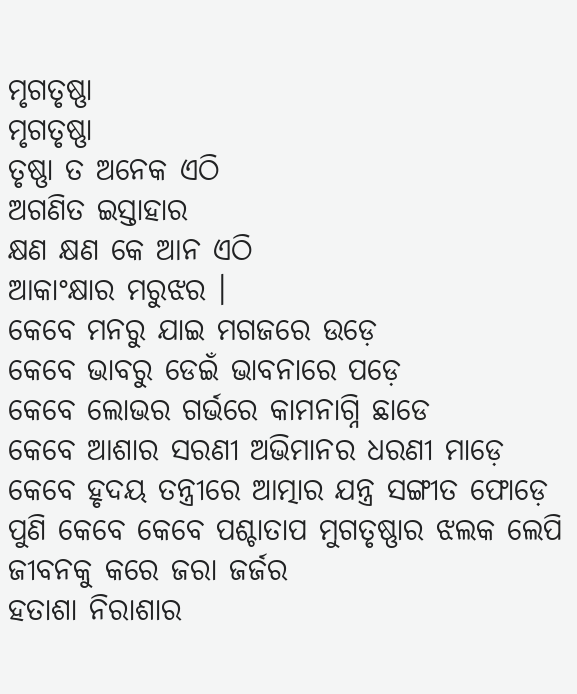ମୃଗତୃଷ୍ଣା
ମୃଗତୃଷ୍ଣା
ତୃଷ୍ଣା ତ ଅନେକ ଏଠି
ଅଗଣିତ ଇସ୍ତାହାର
କ୍ଷଣ କ୍ଷଣ କେ ଆନ ଏଠି
ଆକାଂକ୍ଷାର ମରୁଝର ।
କେବେ ମନରୁ ଯାଇ ମଗଜରେ ଉଡ଼େ
କେବେ ଭାବରୁ ଡେଇଁ ଭାବନାରେ ପଡ଼େ
କେବେ ଲୋଭର ଗର୍ଭରେ କାମନାଗ୍ନି ଛାଡେ
କେବେ ଆଶାର ସରଣୀ ଅଭିମାନର ଧରଣୀ ମାଡ଼େ
କେବେ ହୃଦୟ ତନ୍ତ୍ରୀରେ ଆତ୍ମାର ଯନ୍ତ୍ର ସଙ୍ଗୀତ ଫୋଡ଼େ
ପୁଣି କେବେ କେବେ ପଶ୍ଚାତାପ ମୁଗତୃଷ୍ଣାର ଝଲକ ଲେପି
ଜୀବନକୁ କରେ ଜରା ଜର୍ଜର
ହତାଶା ନିରାଶାର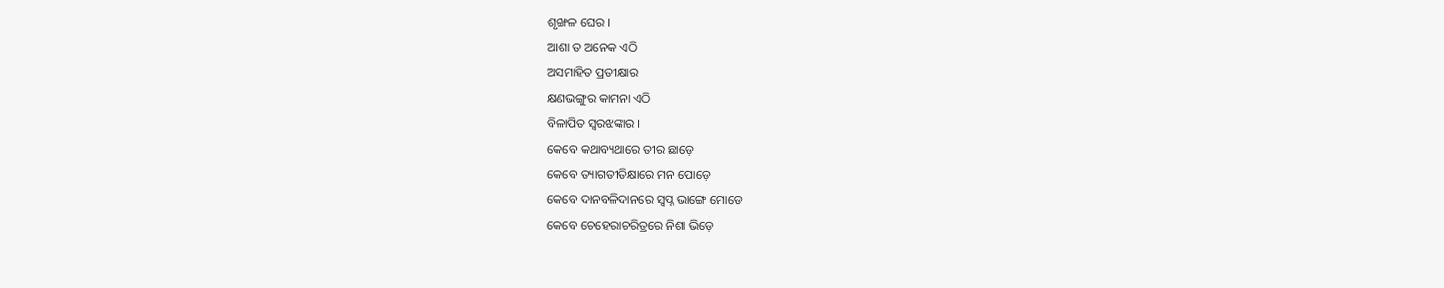ଶୃଙ୍ଖଳ ଘେର ।
ଆଶା ତ ଅନେକ ଏଠି
ଅସମାହିତ ପ୍ରତୀକ୍ଷାର
କ୍ଷଣଭଙ୍ଗୁର କାମନା ଏଠି
ବିଳାପିତ ସ୍ଵରଝଙ୍କାର ।
କେବେ କଥାବ୍ୟଥାରେ ତୀର ଛାଡ଼େ
କେବେ ତ୍ୟାଗତୀତିକ୍ଷାରେ ମନ ପୋଡ଼େ
କେବେ ଦାନବଳିଦାନରେ ସ୍ବପ୍ନ ଭାଙ୍ଗେ ମୋଡେ
କେବେ ଚେହେରାଚରିତ୍ରରେ ନିଶା ଭିଡ଼େ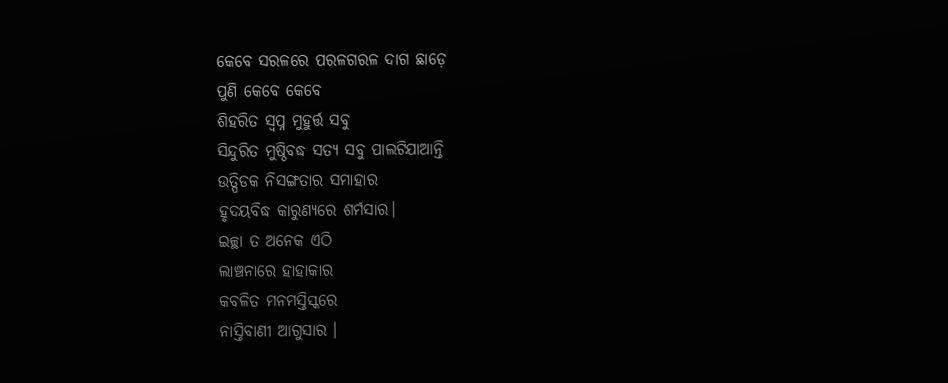କେବେ ସରଳରେ ପରଳଗରଳ ଦାଗ ଛାଡ଼େ
ପୁଣି କେବେ କେବେ
ଶିହରିତ ସ୍ୱପ୍ନ ମୁହୁର୍ତ୍ତ ସବୁ
ସିନ୍ଦୁରିତ ମୁଷ୍ଠିବଦ୍ଧ ସତ୍ୟ ସବୁ ପାଲଟିଯାଆନ୍ତି
ଉତ୍ପିଡକ ନିସଙ୍ଗତାର ସମାହାର
ହୃଦୟବିଦ୍ଧ କାରୁଣ୍ୟରେ ଶର୍ମସାର।
ଇଚ୍ଛା ତ ଅନେକ ଏଠି
ଲାଞ୍ଚନାରେ ହାହାକାର
କବଳିତ ମନମସ୍ତିସ୍କରେ
ନାସ୍ତିବାଣୀ ଆଗୁସାର ।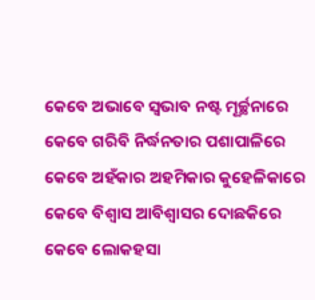କେବେ ଅଭାବେ ସ୍ଵଭାବ ନଷ୍ଟ ମୂର୍ଚ୍ଛନାରେ
କେବେ ଗରିବି ନିର୍ଦ୍ଧନତାର ପଶାପାଳିରେ
କେବେ ଅହଁକାର ଅହମିକାର କୁହେଳିକାରେ
କେବେ ବିଶ୍ୱାସ ଆବିଶ୍ୱାସର ଦୋଛକିରେ
କେବେ ଲୋକହସା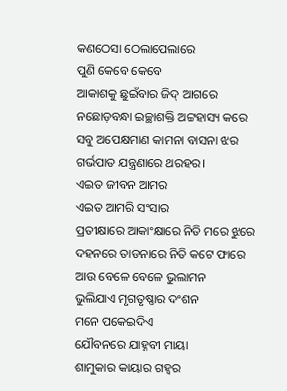କଣଠେସା ଠେଲାପେଲାରେ
ପୁଣି କେବେ କେବେ
ଆକାଶକୁ ଛୁଇଁବାର ଜିଦ୍ ଆଗରେ
ନଛୋଡ଼ବନ୍ଧା ଇଚ୍ଛାଶକ୍ତି ଅଟ୍ଟହାସ୍ୟ କରେ
ସବୁ ଅପେକ୍ଷମାଣ କାମନା ବାସନା ଝର
ଗର୍ଭପାତ ଯନ୍ତ୍ରଣାରେ ଥରହର।
ଏଇତ ଜୀବନ ଆମର
ଏଇତ ଆମରି ସଂସାର
ପ୍ରତୀକ୍ଷାରେ ଆକାଂକ୍ଷାରେ ନିତି ମରେ ଝୁରେ
ଦହନରେ ତାଡନାରେ ନିତି କଟେ ଫାରେ
ଆଉ ବେଳେ ବେଳେ ଭୁଲାମନ
ଭୁଲିଯାଏ ମୃଗତୃଷ୍ଣାର ଦଂଶନ
ମନେ ପକେଇଦିଏ
ଯୌବନରେ ଯାହ୍ନବୀ ମାୟା
ଶାମୁକାର କାୟାର ଗହ୍ୱର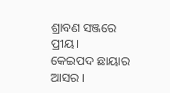ଶ୍ରାବଣ ସଞ୍ଜରେ ପ୍ରୀୟ।
କେଇପଦ ଛାୟାର ଆସର ।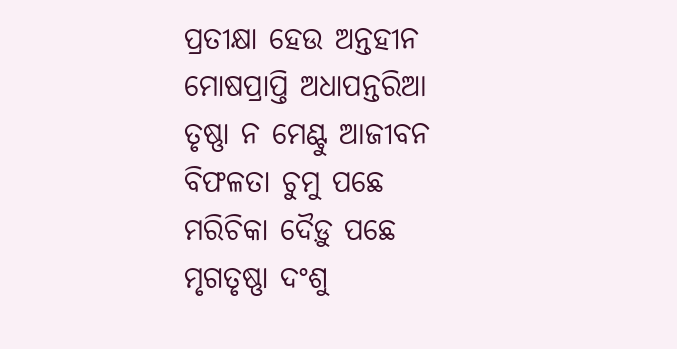ପ୍ରତୀକ୍ଷା ହେଉ ଅନ୍ତହୀନ
ମୋଷପ୍ରାପ୍ତି ଅଧାପନ୍ତରିଆ
ତୃଷ୍ଣା ନ ମେଣ୍ଟୁ ଆଜୀବନ
ବିଫଳତା ଚୁମୁ ପଛେ
ମରିଚିକା ଦୈଡ଼ୁ ପଛେ
ମୃଗତୃଷ୍ଣା ଦଂଶୁ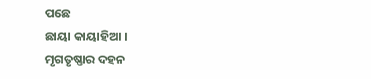ପଛେ
ଛାୟା କାୟାହିଆ ।
ମୃଗତୃଷ୍ଣାର ଦହନ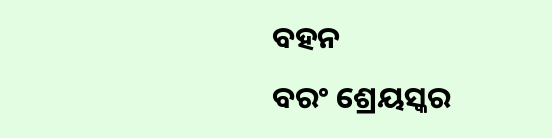ବହନ
ବରଂ ଶ୍ରେୟସ୍କର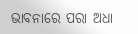ଭାବନାରେ ପରା ଅଧା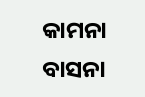କାମନା
ବାସନା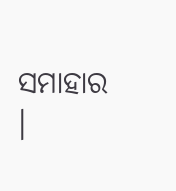ସମାହାର ।